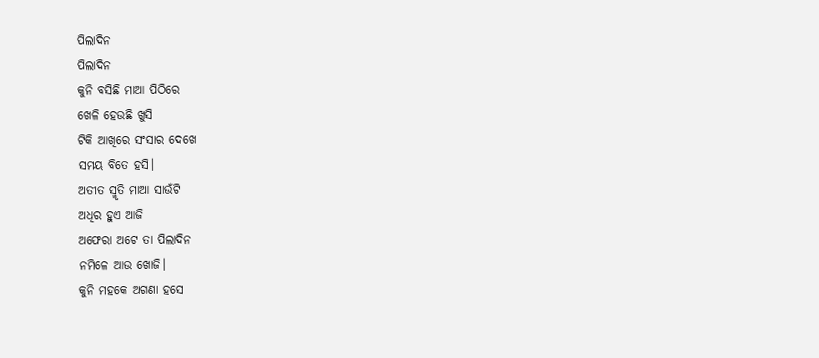ପିଲାଦିନ
ପିଲାଦିନ
କୁନି ବସିଛି ମାଆ ପିଠିରେ
ଖେଳି ହେଉଛି ଖୁସି
ଟିକି ଆଖିରେ ସଂସାର ଦେଖେ
ସମୟ ବିତେ ହସି।
ଅତୀତ ସ୍ମୃତି ମାଆ ସାଉଁଟି
ଅଧିର ହୁଏ ଆଜି
ଅଫେରା ଅଟେ ତା ପିଲାଦିନ
ନମିଳେ ଆଉ ଖୋଜି।
କୁନି ମହକେ ଅଗଣା ହସେ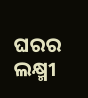ଘରର ଲକ୍ଷ୍ମୀ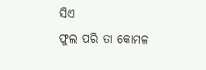ସିଏ
ଫୁଲ ପରି ତା କୋମଳ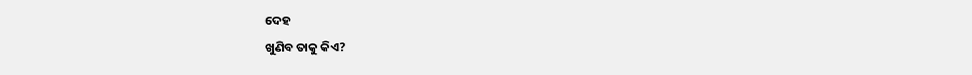ଦେହ
ଖୁଣିବ ତାକୁ କିଏ?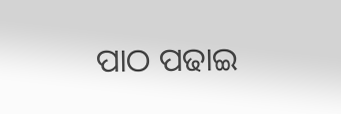ପାଠ ପଢାଇ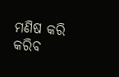ମଣିଷ କରି
କରିବ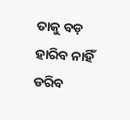ତାକୁ ବଡ଼
ହାରିବ ନାହିଁ ଡରିବ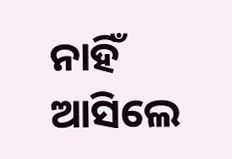ନାହିଁ
ଆସିଲେ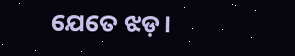ଯେତେ ଝଡ଼।